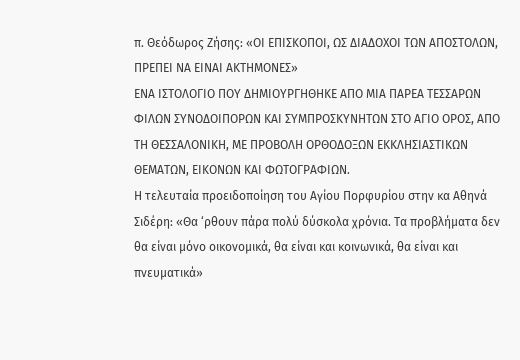π. Θεόδωρος Ζήσης: «ΟΙ ΕΠΙΣΚΟΠΟΙ, ΩΣ ΔΙΑΔΟΧΟΙ ΤΩΝ ΑΠΟΣΤΟΛΩΝ, ΠΡΕΠΕΙ ΝΑ ΕΙΝΑΙ ΑΚΤΗΜΟΝΕΣ»
ΕΝΑ ΙΣΤΟΛΟΓΙΟ ΠΟΥ ΔΗΜΙΟΥΡΓΗΘΗΚΕ ΑΠΟ ΜΙΑ ΠΑΡΕΑ ΤΕΣΣΑΡΩΝ ΦΙΛΩΝ ΣΥΝΟΔΟΙΠΟΡΩΝ ΚΑΙ ΣΥΜΠΡΟΣΚΥΝΗΤΩΝ ΣΤΟ ΑΓΙΟ ΟΡΟΣ, ΑΠΟ ΤΗ ΘΕΣΣΑΛΟΝΙΚΗ, ΜΕ ΠΡΟΒΟΛΗ ΟΡΘΟΔΟΞΩΝ ΕΚΚΛΗΣΙΑΣΤΙΚΩΝ ΘΕΜΑΤΩΝ, ΕΙΚΟΝΩΝ ΚΑΙ ΦΩΤΟΓΡΑΦΙΩΝ.
Η τελευταία προειδοποίηση του Αγίου Πορφυρίου στην κα Αθηνά Σιδέρη: «Θα ‘ρθουν πάρα πολύ δύσκολα χρόνια. Τα προβλήματα δεν θα είναι μόνο οικονομικά, θα είναι και κοινωνικά, θα είναι και πνευματικά»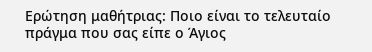Ερώτηση μαθήτριας: Ποιο είναι το τελευταίο πράγμα που σας είπε ο Άγιος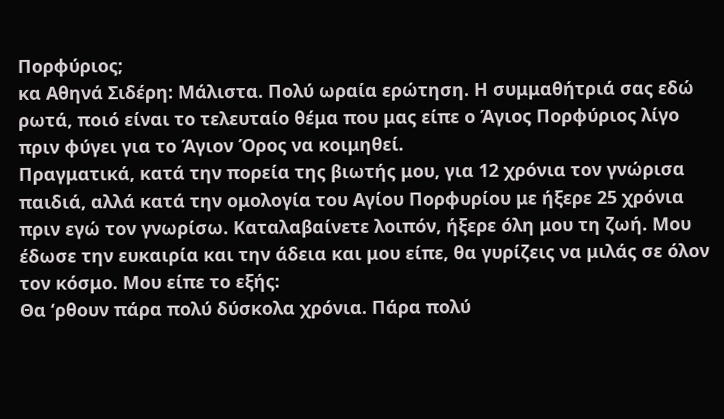Πορφύριος;
κα Αθηνά Σιδέρη: Μάλιστα. Πολύ ωραία ερώτηση. Η συμμαθήτριά σας εδώ ρωτά, ποιό είναι το τελευταίο θέμα που μας είπε ο Άγιος Πορφύριος λίγο πριν φύγει για το Άγιον Όρος να κοιμηθεί.
Πραγματικά, κατά την πορεία της βιωτής μου, για 12 χρόνια τον γνώρισα παιδιά, αλλά κατά την ομολογία του Αγίου Πορφυρίου με ήξερε 25 χρόνια πριν εγώ τον γνωρίσω. Καταλαβαίνετε λοιπόν, ήξερε όλη μου τη ζωή. Μου έδωσε την ευκαιρία και την άδεια και μου είπε, θα γυρίζεις να μιλάς σε όλον τον κόσμο. Μου είπε το εξής:
Θα ‘ρθουν πάρα πολύ δύσκολα χρόνια. Πάρα πολύ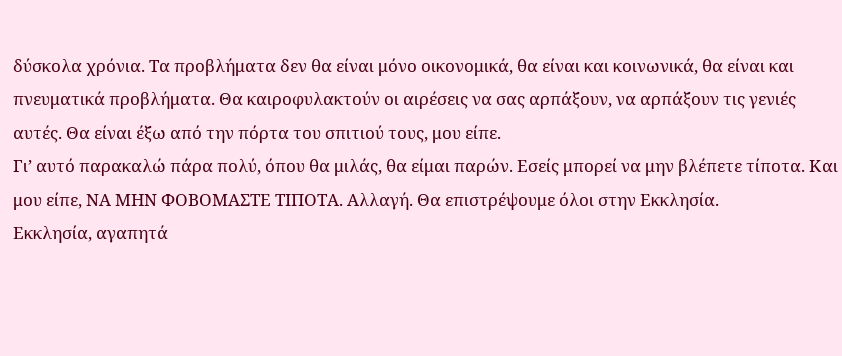δύσκολα χρόνια. Τα προβλήματα δεν θα είναι μόνο οικονομικά, θα είναι και κοινωνικά, θα είναι και πνευματικά προβλήματα. Θα καιροφυλακτούν οι αιρέσεις να σας αρπάξουν, να αρπάξουν τις γενιές αυτές. Θα είναι έξω από την πόρτα του σπιτιού τους, μου είπε.
Γι’ αυτό παρακαλώ πάρα πολύ, όπου θα μιλάς, θα είμαι παρών. Εσείς μπορεί να μην βλέπετε τίποτα. Και μου είπε, ΝΑ ΜΗΝ ΦΟΒΟΜΑΣΤΕ ΤΙΠΟΤΑ. Αλλαγή. Θα επιστρέψουμε όλοι στην Εκκλησία.
Εκκλησία, αγαπητά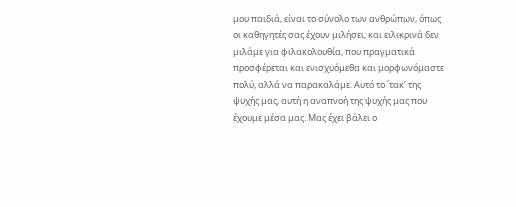μου παιδιά, είναι το σύνολο των ανθρώπων, όπως οι καθηγητές σας έχουν μιλήσει, και ειλικρινά δεν μιλάμε για φιλακολουθία, που πραγματικά προσφέρεται και ενισχυόμεθα και μορφωνόμαστε πολύ, αλλά να παρακαλάμε. Αυτό το ΄τακ’ της ψυχής μας, αυτή η αναπνοή της ψυχής μας που έχουμε μέσα μας. Μας έχει βάλει ο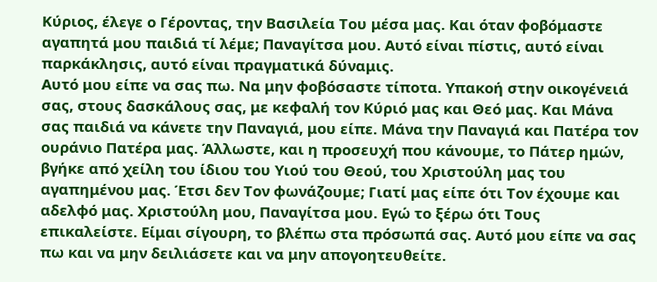Κύριος, έλεγε ο Γέροντας, την Βασιλεία Του μέσα μας. Και όταν φοβόμαστε αγαπητά μου παιδιά τί λέμε; Παναγίτσα μου. Αυτό είναι πίστις, αυτό είναι παρκάκλησις, αυτό είναι πραγματικά δύναμις.
Αυτό μου είπε να σας πω. Να μην φοβόσαστε τίποτα. Υπακοή στην οικογένειά σας, στους δασκάλους σας, με κεφαλή τον Κύριό μας και Θεό μας. Και Μάνα σας παιδιά να κάνετε την Παναγιά, μου είπε. Μάνα την Παναγιά και Πατέρα τον ουράνιο Πατέρα μας. Άλλωστε, και η προσευχή που κάνουμε, το Πάτερ ημών, βγήκε από χείλη του ίδιου του Υιού του Θεού, του Χριστούλη μας του αγαπημένου μας. Έτσι δεν Τον φωνάζουμε; Γιατί μας είπε ότι Τον έχουμε και αδελφό μας. Χριστούλη μου, Παναγίτσα μου. Εγώ το ξέρω ότι Τους επικαλείστε. Είμαι σίγουρη, το βλέπω στα πρόσωπά σας. Αυτό μου είπε να σας πω και να μην δειλιάσετε και να μην απογοητευθείτε.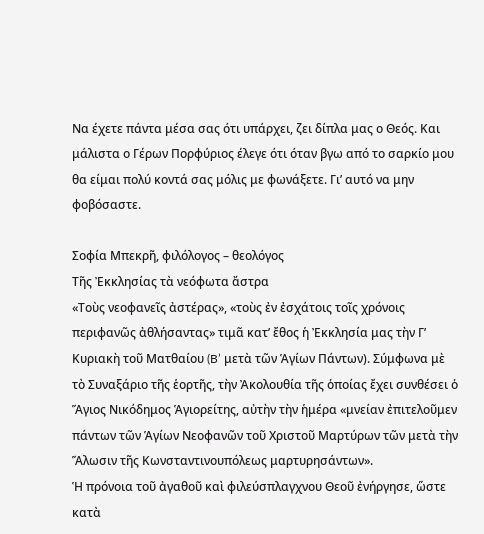Να έχετε πάντα μέσα σας ότι υπάρχει, ζει δίπλα μας ο Θεός. Και μάλιστα ο Γέρων Πορφύριος έλεγε ότι όταν βγω από το σαρκίο μου θα είμαι πολύ κοντά σας μόλις με φωνάξετε. Γι’ αυτό να μην φοβόσαστε.

Σοφία Μπεκρῆ, φιλόλογος – θεολόγος
Τῆς Ἐκκλησίας τὰ νεόφωτα ἄστρα
«Τοὺς νεοφανεῖς ἀστέρας», «τοὺς ἐν ἐσχάτοις τοῖς χρόνοις περιφανῶς ἀθλήσαντας» τιμᾶ κατ’ ἔθος ἡ Ἐκκλησία μας τὴν Γ’ Κυριακὴ τοῦ Ματθαίου (B’ μετὰ τῶν Ἁγίων Πάντων). Σύμφωνα μὲ τὸ Συναξάριο τῆς ἑορτῆς, τὴν Ἀκολουθία τῆς ὁποίας ἔχει συνθέσει ὁ Ἅγιος Νικόδημος Ἁγιορείτης, αὐτὴν τὴν ἡμέρα «μνείαν ἐπιτελοῦμεν πάντων τῶν Ἁγίων Νεοφανῶν τοῦ Χριστοῦ Μαρτύρων τῶν μετὰ τὴν Ἅλωσιν τῆς Κωνσταντινουπόλεως μαρτυρησάντων».
Ἡ πρόνοια τοῦ ἀγαθοῦ καὶ φιλεύσπλαγχνου Θεοῦ ἐνήργησε, ὥστε κατὰ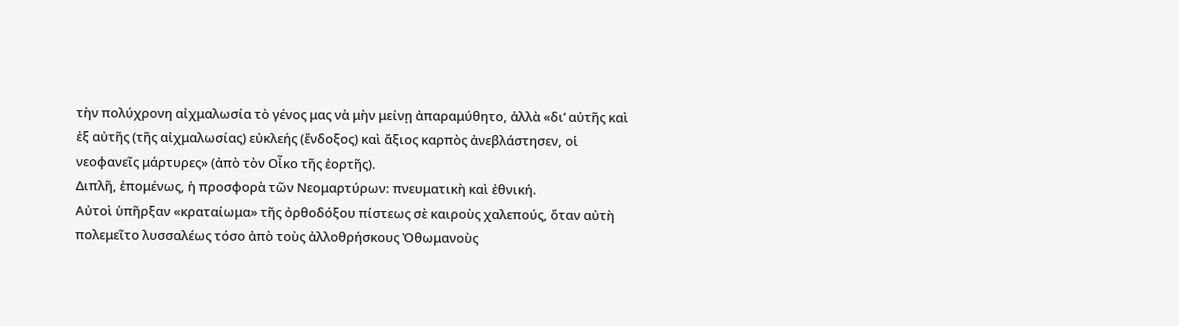τὴν πολύχρονη αἰχμαλωσία τὸ γένος μας νὰ μὴν μείνῃ ἀπαραμύθητο, ἀλλὰ «δι’ αὐτῆς καὶ ἐξ αὐτῆς (τῆς αἰχμαλωσίας) εὐκλεής (ἔνδοξος) καὶ ἄξιος καρπὸς ἀνεβλάστησεν, οἱ νεοφανεῖς μάρτυρες» (ἀπὸ τὸν Οἶκο τῆς ἑορτῆς).
Διπλῆ, ἑπομένως, ἡ προσφορὰ τῶν Νεομαρτύρων: πνευματικὴ καὶ ἐθνική.
Αὐτοὶ ὑπῆρξαν «κραταίωμα» τῆς ὀρθοδόξου πίστεως σὲ καιροὺς χαλεπούς, ὅταν αὐτὴ πολεμεῖτο λυσσαλέως τόσο ἀπὸ τοὺς ἀλλοθρήσκους Ὀθωμανοὺς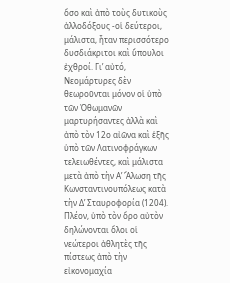ὅσο καὶ ἀπὸ τοὺς δυτικοὺς ἀλλοδόξους -οἱ δεύτεροι, μάλιστα, ἦταν περισσότερο δυσδιάκριτοι καὶ ὕπουλοι ἐχθροί. Γι’ αὐτό, Νεομάρτυρες δὲν θεωροῦνται μόνον οἱ ὑπὸ τῶν Ὀθωμανῶν μαρτυρήσαντες ἀλλὰ καὶ ἀπὸ τὸν 12ο αἰῶνα καὶ ἑξῆς ὑπὸ τῶν Λατινοφράγκων τελειωθέντες, καὶ μάλιστα μετὰ ἀπὸ τὴν Α’ Ἅλωση τῆς Κωνσταντινουπόλεως κατὰ τὴν Δ’ Σταυροφορία (1204). Πλέον, ὑπὸ τὸν ὅρο αὐτὸν δηλώνονται ὅλοι οἱ νεώτεροι ἀθλητὲς τῆς πίστεως ἀπὸ τὴν εἰκονομαχία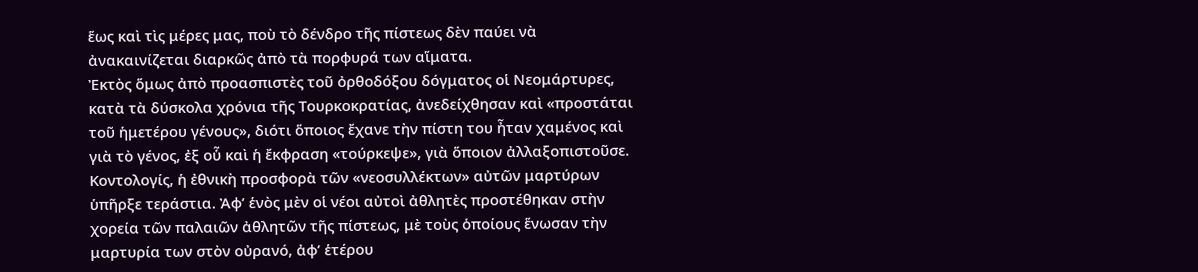ἕως καὶ τὶς μέρες μας, ποὺ τὸ δένδρο τῆς πίστεως δὲν παύει νὰ ἀνακαινίζεται διαρκῶς ἀπὸ τὰ πορφυρά των αἵματα.
Ἐκτὸς ὅμως ἀπὸ προασπιστὲς τοῦ ὀρθοδόξου δόγματος οἱ Νεομάρτυρες, κατὰ τὰ δύσκολα χρόνια τῆς Τουρκοκρατίας, ἀνεδείχθησαν καὶ «προστάται τοῦ ἡμετέρου γένους», διότι ὅποιος ἔχανε τὴν πίστη του ἦταν χαμένος καὶ γιὰ τὸ γένος, ἐξ οὗ καὶ ἡ ἔκφραση «τούρκεψε», γιὰ ὅποιον ἀλλαξοπιστοῦσε. Κοντολογίς, ἡ ἐθνικὴ προσφορὰ τῶν «νεοσυλλέκτων» αὐτῶν μαρτύρων ὑπῆρξε τεράστια. Ἀφ’ ἑνὸς μὲν οἱ νέοι αὐτοὶ ἀθλητὲς προστέθηκαν στὴν χορεία τῶν παλαιῶν ἀθλητῶν τῆς πίστεως, μὲ τοὺς ὁποίους ἕνωσαν τὴν μαρτυρία των στὸν οὐρανό, ἀφ’ ἑτέρου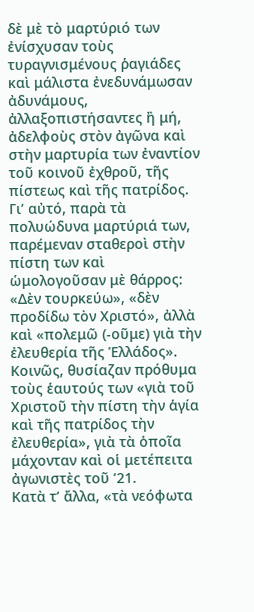δὲ μὲ τὸ μαρτύριό των ἐνίσχυσαν τοὺς τυραγνισμένους ῥαγιάδες καὶ μάλιστα ἐνεδυνάμωσαν ἀδυνάμους, ἀλλαξοπιστήσαντες ἢ μή, ἀδελφοὺς στὸν ἀγῶνα καὶ στὴν μαρτυρία των ἐναντίον τοῦ κοινοῦ ἐχθροῦ, τῆς πίστεως καὶ τῆς πατρίδος.
Γι’ αὐτό, παρὰ τὰ πολυώδυνα μαρτύριά των, παρέμεναν σταθεροὶ στὴν πίστη των καὶ ὡμολογοῦσαν μὲ θάρρος: «Δὲν τουρκεύω», «δὲν προδίδω τὸν Χριστό», ἀλλὰ καὶ «πολεμῶ (-οῦμε) γιὰ τὴν ἐλευθερία τῆς Ἑλλάδος». Κοινῶς, θυσίαζαν πρόθυμα τοὺς ἑαυτούς των «γιὰ τοῦ Χριστοῦ τὴν πίστη τὴν ἁγία καὶ τῆς πατρίδος τὴν ἐλευθερία», γιὰ τὰ ὁποῖα μάχονταν καὶ οἱ μετέπειτα ἀγωνιστὲς τοῦ ’21.
Κατὰ τ’ ἄλλα, «τὰ νεόφωτα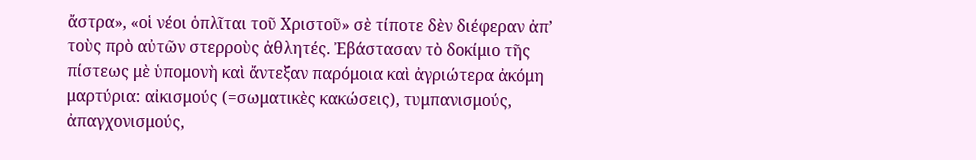ἄστρα», «οἱ νέοι ὁπλῖται τοῦ Χριστοῦ» σὲ τίποτε δὲν διέφεραν ἀπ’ τοὺς πρὸ αὐτῶν στερροὺς ἀθλητές. Ἐβάστασαν τὸ δοκίμιο τῆς πίστεως μὲ ὑπομονὴ καὶ ἄντεξαν παρόμοια καὶ ἀγριώτερα ἀκόμη μαρτύρια: αἰκισμούς (=σωματικὲς κακώσεις), τυμπανισμούς, ἀπαγχονισμούς,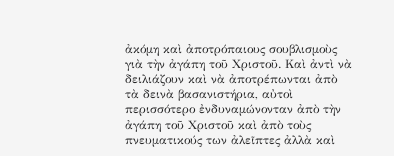ἀκόμη καὶ ἀποτρόπαιους σουβλισμοὺς γιὰ τὴν ἀγάπη τοῦ Χριστοῦ. Καὶ ἀντὶ νὰ δειλιάζουν καὶ νὰ ἀποτρέπωνται ἀπὸ τὰ δεινὰ βασανιστήρια, αὐτοὶ περισσότερο ἐνδυναμώνονταν ἀπὸ τὴν ἀγάπη τοῦ Χριστοῦ καὶ ἀπὸ τοὺς πνευματικούς των ἀλεῖπτες ἀλλὰ καὶ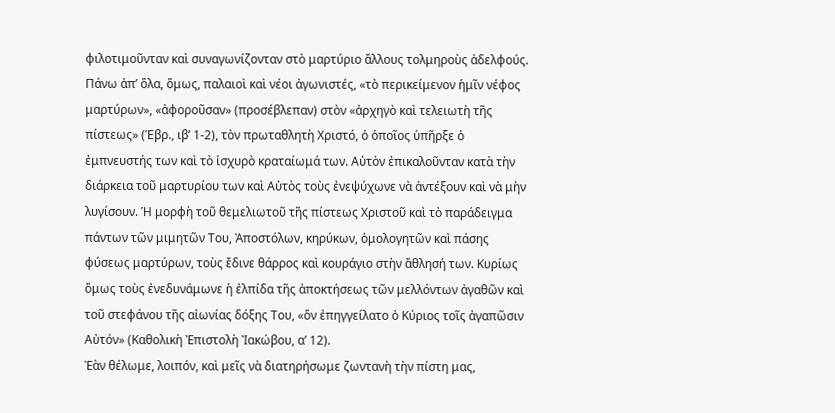φιλοτιμοῦνταν καὶ συναγωνίζονταν στὸ μαρτύριο ἄλλους τολμηροὺς ἀδελφούς.
Πάνω ἀπ’ ὅλα, ὅμως, παλαιοὶ καὶ νέοι ἀγωνιστές, «τὸ περικείμενον ἡμῖν νέφος μαρτύρων», «ἀφοροῦσαν» (προσέβλεπαν) στὸν «ἀρχηγὸ καὶ τελειωτὴ τῆς πίστεως» (Ἑβρ., ιβ’ 1-2), τὸν πρωταθλητὴ Χριστό, ὁ ὁποῖος ὑπῆρξε ὁ ἐμπνευστής των καὶ τὸ ἰσχυρὸ κραταίωμά των. Αὐτὸν ἐπικαλοῦνταν κατὰ τὴν διάρκεια τοῦ μαρτυρίου των καὶ Αὐτὸς τοὺς ἐνεψύχωνε νὰ ἀντέξουν καὶ νὰ μὴν λυγίσουν. Ἡ μορφὴ τοῦ θεμελιωτοῦ τῆς πίστεως Χριστοῦ καὶ τὸ παράδειγμα πάντων τῶν μιμητῶν Του, Ἀποστόλων, κηρύκων, ὁμολογητῶν καὶ πάσης φύσεως μαρτύρων, τοὺς ἔδινε θάρρος καὶ κουράγιο στὴν ἄθλησή των. Κυρίως ὅμως τοὺς ἐνεδυνάμωνε ἡ ἐλπίδα τῆς ἀποκτήσεως τῶν μελλόντων ἀγαθῶν καὶ τοῦ στεφάνου τῆς αἰωνίας δόξης Του, «ὅν ἐπηγγείλατο ὁ Κύριος τοῖς ἀγαπῶσιν Αὐτόν» (Καθολικὴ Ἐπιστολὴ Ἰακώβου, α’ 12).
Ἐὰν θέλωμε, λοιπόν, καὶ μεῖς νὰ διατηρήσωμε ζωντανὴ τὴν πίστη μας,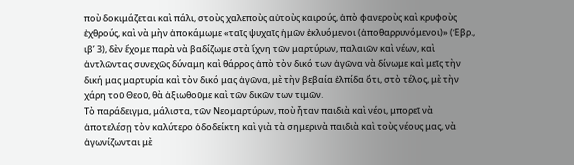ποὺ δοκιμάζεται καὶ πάλι, στοὺς χαλεποὺς αὐτοὺς καιρούς, ἀπὸ φανεροὺς καὶ κρυφοὺς ἐχθρούς, καὶ νὰ μὴν ἀποκάμωμε «ταῖς ψυχαῖς ἡμῶν ἐκλυόμενοι (ἀποθαρρυνόμενοι)» (Ἑβρ., ιβ’ 3), δὲν ἔχομε παρὰ νὰ βαδίζωμε στὰ ἴχνη τῶν μαρτύρων, παλαιῶν καὶ νέων, καὶ ἀντλῶντας συνεχῶς δύναμη καὶ θάρρος ἀπὸ τὸν δικό των ἀγῶνα νὰ δίνωμε καὶ μεῖς τὴν δική μας μαρτυρία καὶ τὸν δικό μας ἀγῶνα, μὲ τὴν βεβαία ἐλπίδα ὅτι, στὸ τέλος, μὲ τὴν χάρη τοῦ Θεοῦ, θὰ ἀξιωθοῦμε καὶ τῶν δικῶν των τιμῶν.
Τὸ παράδειγμα, μάλιστα, τῶν Νεομαρτύρων, ποὺ ἦταν παιδιὰ καὶ νέοι, μπορεῖ νὰ ἀποτελέσῃ τὸν καλύτερο ὁδοδείκτη καὶ γιὰ τὰ σημερινὰ παιδιὰ καὶ τοὺς νέους μας, νὰ ἀγωνίζωνται μὲ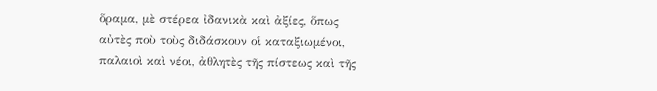ὅραμα, μὲ στέρεα ἰδανικὰ καὶ ἀξίες, ὅπως αὐτὲς ποὺ τοὺς διδάσκουν οἱ καταξιωμένοι, παλαιοὶ καὶ νέοι, ἀθλητὲς τῆς πίστεως καὶ τῆς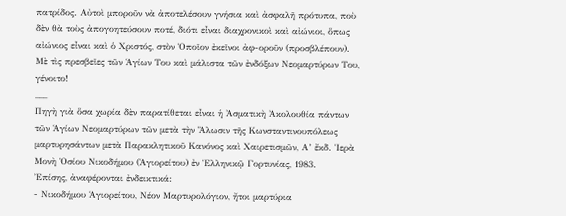πατρίδος. Αὐτοὶ μποροῦν νὰ ἀποτελέσουν γνήσια καὶ ἀσφαλῆ πρότυπα, ποὺ δὲν θὰ τοὺς ἀπογοητεύσουν ποτέ, διότι εἶναι διαχρονικοὶ καὶ αἰώνιοι, ὅπως αἰώνιος εἶναι καὶ ὁ Χριστός, στὸν Ὁποῖον ἐκεῖνοι ἀφ-οροῦν (προσβλέπουν). Μὲ τὶς πρεσβεῖες τῶν Ἁγίων Του καὶ μάλιστα τῶν ἐνδόξων Νεομαρτύρων Του, γένοιτο!
___
Πηγὴ γιὰ ὅσα χωρία δὲν παρατίθεται εἶναι ἡ Ἀσματικὴ Ἀκολουθία πάντων τῶν Ἁγίων Νεομαρτύρων τῶν μετὰ τὴν Ἅλωσιν τῆς Κωνσταντινουπόλεως μαρτυρησάντων μετὰ Παρακλητικοῦ Κανόνος καὶ Χαιρετισμῶν, Α’ ἔκδ. Ἱερὰ Μονὴ Ὁσίου Νικοδήμου (Ἁγιορείτου) ἐν Ἑλληνικῷ Γορτυνίας, 1983.
Ἐπίσης, ἀναφέρονται ἐνδεικτικά:
- Νικοδήμου Ἁγιορείτου, Νέον Μαρτυρολόγιον, ἤτοι μαρτύρια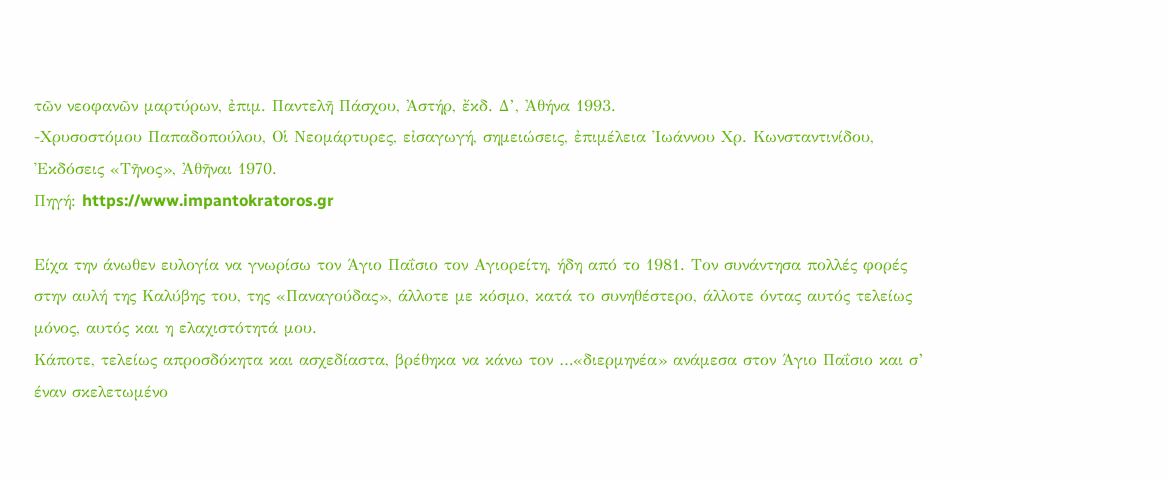τῶν νεοφανῶν μαρτύρων, ἐπιμ. Παντελῆ Πάσχου, Ἀστήρ, ἔκδ. Δ’, Ἀθήνα 1993.
-Χρυσοστόμου Παπαδοπούλου, Οἱ Νεομάρτυρες, εἰσαγωγή, σημειώσεις, ἐπιμέλεια Ἰωάννου Χρ. Κωνσταντινίδου, Ἐκδόσεις «Τῆνος», Ἀθῆναι 1970.
Πηγή: https://www.impantokratoros.gr

Είχα την άνωθεν ευλογία να γνωρίσω τον Άγιο Παΐσιο τον Αγιορείτη, ήδη από το 1981. Τον συνάντησα πολλές φορές στην αυλή της Καλύβης του, της «Παναγούδας», άλλοτε με κόσμο, κατά το συνηθέστερο, άλλοτε όντας αυτός τελείως μόνος, αυτός και η ελαχιστότητά μου.
Κάποτε, τελείως απροσδόκητα και ασχεδίαστα, βρέθηκα να κάνω τον …«διερμηνέα» ανάμεσα στον Άγιο Παΐσιο και σ’ έναν σκελετωμένο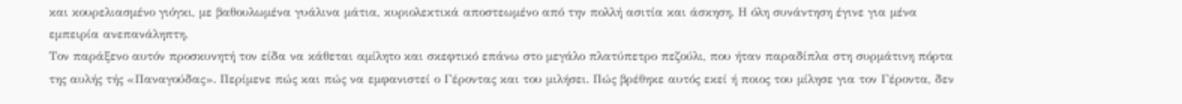και κουρελιασμένο γιόγκι, με βαθουλωμένα γυάλινα μάτια, κυριολεκτικά αποστεωμένο από την πολλή ασιτία και άσκηση. Η όλη συνάντηση έγινε για μένα εμπειρία ανεπανάληπτη.
Τον παράξενο αυτόν προσκυνητή τον είδα να κάθεται αμίλητο και σκεφτικό επάνω στο μεγάλο πλατύπετρο πεζούλι, που ήταν παραδίπλα στη συρμάτινη πόρτα της αυλής τής «Παναγούδας». Περίμενε πώς και πώς να εμφανιστεί ο Γέροντας και του μιλήσει. Πώς βρέθηκε αυτός εκεί ή ποιος του μίλησε για τον Γέροντα, δεν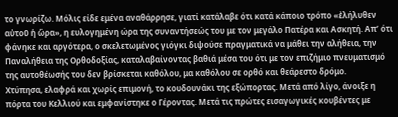το γνωρίζω. Μόλις είδε εμένα αναθάρρησε, γιατί κατάλαβε ότι κατά κάποιο τρόπο «ἐλήλυθεν αὐτοῦ ἡ ὥρα», η ευλογημένη ώρα της συναντήσεώς του με τον μεγάλο Πατέρα και Ασκητή. Απ’ ότι φάνηκε και αργότερα, ο σκελετωμένος γιόγκι διψούσε πραγματικά να μάθει την αλήθεια, την Παναλήθεια της Ορθοδοξίας, καταλαβαίνοντας βαθιά μέσα του ότι με τον επιζήμιο πνευματισμό της αυτοθέωσής του δεν βρίσκεται καθόλου, μα καθόλου σε ορθό και θεάρεστο δρόμο.
Χτύπησα, ελαφρά και χωρίς επιμονή, το κουδουνάκι της εξώπορτας. Μετά από λίγο, άνοιξε η πόρτα του Κελλιού και εμφανίστηκε ο Γέροντας. Μετά τις πρώτες εισαγωγικές κουβέντες με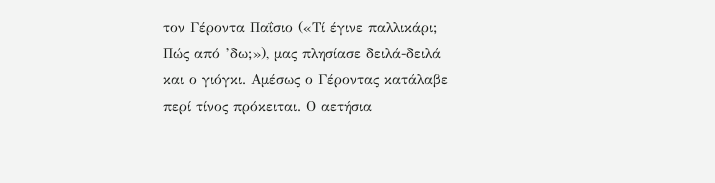τον Γέροντα Παΐσιο («Τί έγινε παλλικάρι; Πώς από ’δω;»), μας πλησίασε δειλά-δειλά και ο γιόγκι. Αμέσως ο Γέροντας κατάλαβε περί τίνος πρόκειται. Ο αετήσια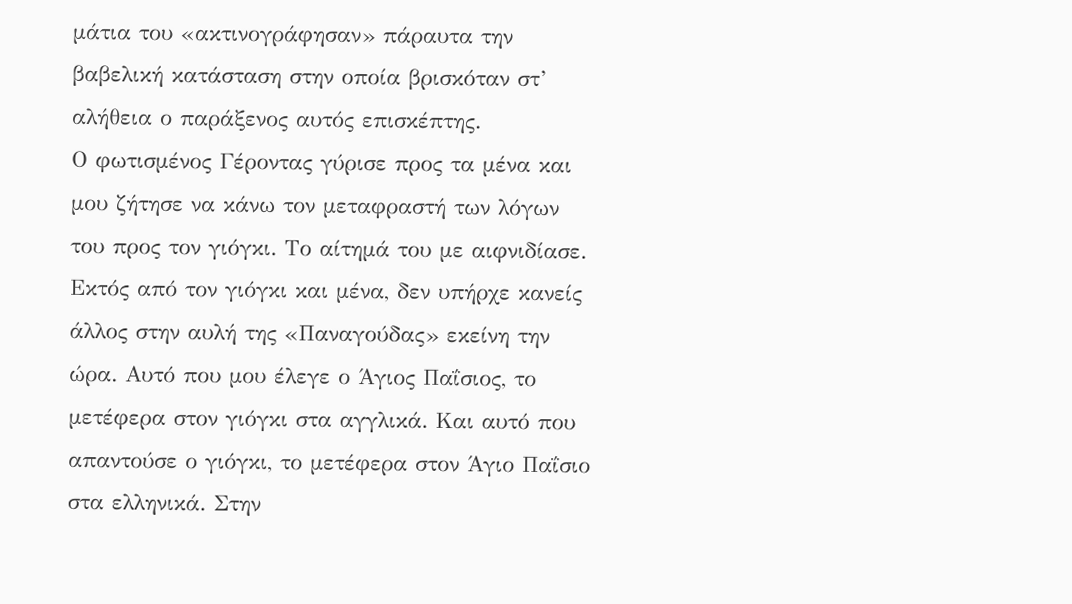μάτια του «ακτινογράφησαν» πάραυτα την βαβελική κατάσταση στην οποία βρισκόταν στ’ αλήθεια ο παράξενος αυτός επισκέπτης.
Ο φωτισμένος Γέροντας γύρισε προς τα μένα και μου ζήτησε να κάνω τον μεταφραστή των λόγων του προς τον γιόγκι. Το αίτημά του με αιφνιδίασε. Εκτός από τον γιόγκι και μένα, δεν υπήρχε κανείς άλλος στην αυλή της «Παναγούδας» εκείνη την ώρα. Αυτό που μου έλεγε ο Άγιος Παΐσιος, το μετέφερα στον γιόγκι στα αγγλικά. Και αυτό που απαντούσε ο γιόγκι, το μετέφερα στον Άγιο Παΐσιο στα ελληνικά. Στην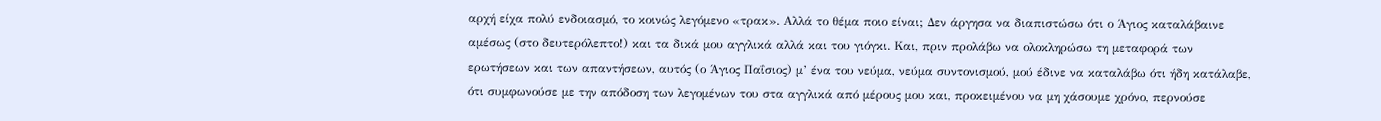αρχή είχα πολύ ενδοιασμό, το κοινώς λεγόμενο «τρακ». Αλλά το θέμα ποιο είναι; Δεν άργησα να διαπιστώσω ότι ο Άγιος καταλάβαινε αμέσως (στο δευτερόλεπτο!) και τα δικά μου αγγλικά αλλά και του γιόγκι. Και, πριν προλάβω να ολοκληρώσω τη μεταφορά των ερωτήσεων και των απαντήσεων, αυτός (ο Άγιος Παΐσιος) μ’ ένα του νεύμα, νεύμα συντονισμού, μού έδινε να καταλάβω ότι ήδη κατάλαβε, ότι συμφωνούσε με την απόδοση των λεγομένων του στα αγγλικά από μέρους μου και, προκειμένου να μη χάσουμε χρόνο, περνούσε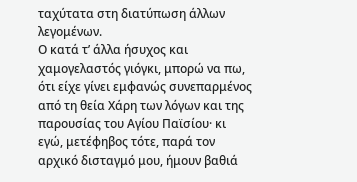ταχύτατα στη διατύπωση άλλων λεγομένων.
Ο κατά τ’ άλλα ήσυχος και χαμογελαστός γιόγκι, μπορώ να πω, ότι είχε γίνει εμφανώς συνεπαρμένος από τη θεία Χάρη των λόγων και της παρουσίας του Αγίου Παϊσίου· κι εγώ, μετέφηβος τότε, παρά τον αρχικό δισταγμό μου, ήμουν βαθιά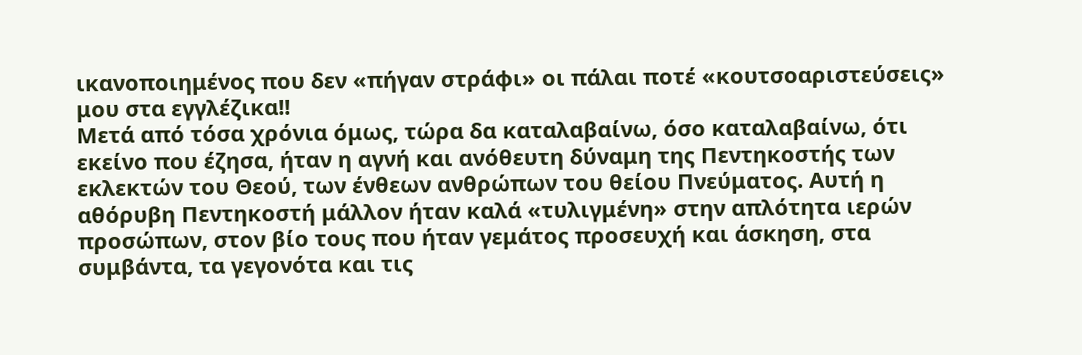ικανοποιημένος που δεν «πήγαν στράφι» οι πάλαι ποτέ «κουτσοαριστεύσεις» μου στα εγγλέζικα!!
Μετά από τόσα χρόνια όμως, τώρα δα καταλαβαίνω, όσο καταλαβαίνω, ότι εκείνο που έζησα, ήταν η αγνή και ανόθευτη δύναμη της Πεντηκοστής των εκλεκτών του Θεού, των ένθεων ανθρώπων του θείου Πνεύματος. Αυτή η αθόρυβη Πεντηκοστή μάλλον ήταν καλά «τυλιγμένη» στην απλότητα ιερών προσώπων, στον βίο τους που ήταν γεμάτος προσευχή και άσκηση, στα συμβάντα, τα γεγονότα και τις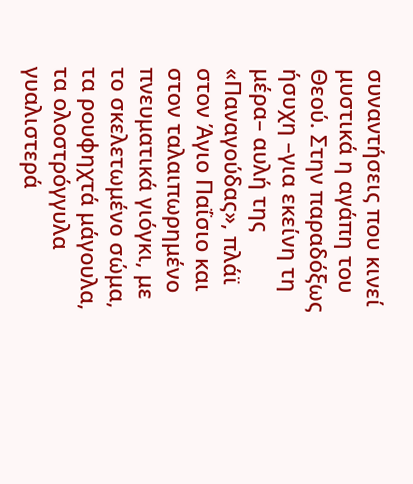συναντήσεις που κινεί μυστικά η αγάπη του Θεού. Στην παραδόξως ήσυχη –για εκείνη τη μέρα– αυλή της «Παναγούδας», πλάϊ στον Άγιο Παΐσιο και στον ταλαιπωρημένο πνευματικά γιόγκι, με το σκελετωμένο σώμα, τα ρουφηχτά μάγουλα, τα ολοστρόγγυλα γυαλιστερά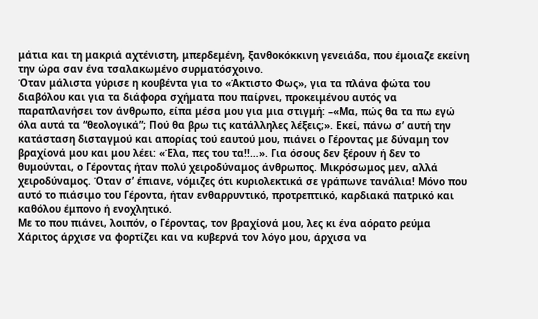μάτια και τη μακριά αχτένιστη, μπερδεμένη, ξανθοκόκκινη γενειάδα, που έμοιαζε εκείνη την ώρα σαν ένα τσαλακωμένο συρματόσχοινο.
Όταν μάλιστα γύρισε η κουβέντα για το «Άκτιστο Φως», για τα πλάνα φώτα του διαβόλου και για τα διάφορα σχήματα που παίρνει, προκειμένου αυτός να παραπλανήσει τον άνθρωπο, είπα μέσα μου για μια στιγμή: –«Μα, πώς θα τα πω εγώ όλα αυτά τα “θεολογικά”; Πού θα βρω τις κατάλληλες λέξεις;». Εκεί, πάνω σ’ αυτή την κατάσταση δισταγμού και απορίας τού εαυτού μου, πιάνει ο Γέροντας με δύναμη τον βραχίονά μου και μου λέει: «Έλα, πες του τα!!…». Για όσους δεν ξέρουν ή δεν το θυμούνται, ο Γέροντας ήταν πολύ χειροδύναμος άνθρωπος. Μικρόσωμος μεν, αλλά χειροδύναμος. Όταν σ’ έπιανε, νόμιζες ότι κυριολεκτικά σε γράπωνε τανάλια! Μόνο που αυτό το πιάσιμο του Γέροντα, ήταν ενθαρρυντικό, προτρεπτικό, καρδιακά πατρικό και καθόλου έμπονο ή ενοχλητικό.
Με το που πιάνει, λοιπόν, ο Γέροντας, τον βραχίονά μου, λες κι ένα αόρατο ρεύμα Χάριτος άρχισε να φορτίζει και να κυβερνά τον λόγο μου, άρχισα να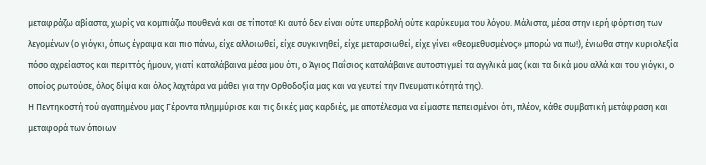μεταφράζω αβίαστα, χωρίς να κομπιάζω πουθενά και σε τίποτα! Κι αυτό δεν είναι ούτε υπερβολή ούτε καρύκευμα του λόγου. Μάλιστα, μέσα στην ιερή φόρτιση των λεγομένων (ο γιόγκι, όπως έγραψα και πιο πάνω, είχε αλλοιωθεί, είχε συγκινηθεί, είχε μεταρσιωθεί, είχε γίνει «θεομεθυσμένος» μπορώ να πω!), ένιωθα στην κυριολεξία πόσο αχρείαστος και περιττός ήμουν, γιατί καταλάβαινα μέσα μου ότι, ο Άγιος Παΐσιος καταλάβαινε αυτοστιγμεί τα αγγλικά μας (και τα δικά μου αλλά και του γιόγκι, ο οποίος ρωτούσε, όλος δίψα και όλος λαχτάρα να μάθει για την Ορθοδοξία μας και να γευτεί την Πνευματικότητά της).
Η Πεντηκοστή τού αγαπημένου μας Γέροντα πλημμύρισε και τις δικές μας καρδιές, με αποτέλεσμα να είμαστε πεπεισμένοι ότι, πλέον, κάθε συμβατική μετάφραση και μεταφορά των όποιων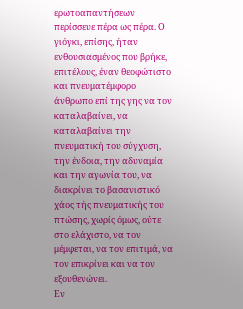ερωτοαπαντήσεων περίσσευε πέρα ως πέρα. Ο γιόγκι, επίσης, ήταν ενθουσιασμένος που βρήκε, επιτέλους, έναν θεοφώτιστο και πνευματέμφορο άνθρωπο επί της γης να τον καταλαβαίνει, να καταλαβαίνει την πνευματική του σύγχυση, την ένδοια, την αδυναμία και την αγωνία του, να διακρίνει το βασανιστικό χάος τής πνευματικής του πτώσης, χωρίς όμως, ούτε στο ελάχιστο, να τον μέμφεται, να τον επιτιμά, να τον επικρίνει και να τον εξουθενώνει.
Εν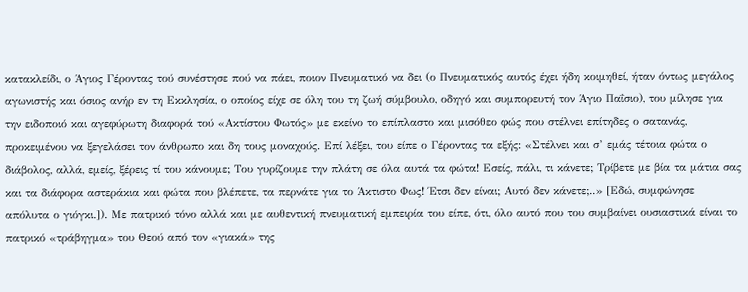κατακλείδι, ο Άγιος Γέροντας τού συνέστησε πού να πάει, ποιον Πνευματικό να δει (ο Πνευματικός αυτός έχει ήδη κοιμηθεί, ήταν όντως μεγάλος αγωνιστής και όσιος ανήρ εν τη Εκκλησία, ο οποίος είχε σε όλη του τη ζωή σύμβουλο, οδηγό και συμπορευτή τον Άγιο Παΐσιο), του μίλησε για την ειδοποιό και αγεφύρωτη διαφορά τού «Ακτίστου Φωτός» με εκείνο το επίπλαστο και μισόθεο φώς που στέλνει επίτηδες ο σατανάς, προκειμένου να ξεγελάσει τον άνθρωπο και δη τους μοναχούς. Επί λέξει, του είπε ο Γέροντας τα εξής: «Στέλνει και σ’ εμάς τέτοια φώτα ο διάβολος, αλλά, εμείς, ξέρεις τί του κάνουμε; Του γυρίζουμε την πλάτη σε όλα αυτά τα φώτα! Εσείς, πάλι, τι κάνετε; Τρίβετε με βία τα μάτια σας και τα διάφορα αστεράκια και φώτα που βλέπετε, τα περνάτε για το Άκτιστο Φως! Έτσι δεν είναι; Αυτό δεν κάνετε;..» [Εδώ, συμφώνησε απόλυτα ο γιόγκι.]). Με πατρικό τόνο αλλά και με αυθεντική πνευματική εμπειρία του είπε, ότι, όλο αυτό που του συμβαίνει ουσιαστικά είναι το πατρικό «τράβηγμα» του Θεού από τον «γιακά» της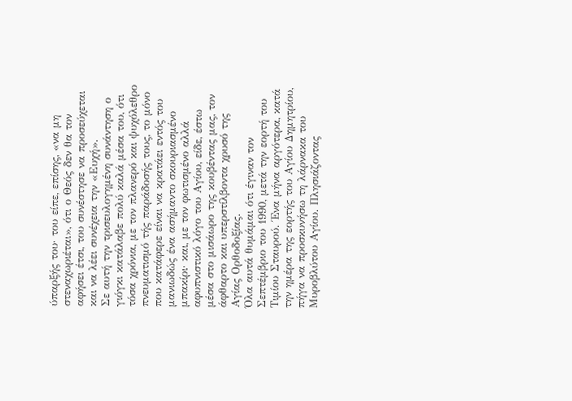ύπαρξής του· του είπε, επίσης, «να μη στεναχωριέται», ότι ο Θεός δεν θα τον αφήσει έτσι, του συνέστησε να προσεύχεται και να λέει συνέχεια την «Ευχή».
Σε αυτή την τρισευλογημένη συνάντηση ο γιόγκι κατάλαβε πολύ καλά μέσα του, ότι τόσα χρόνια, με τον πλανερό και ψυχόλεθρο πνευματισμό τής παράδοσής τους, το μόνο που κατάφερε είναι να κρατάει εντός του μανιωδώς ένα ασήμαντο σκουριασμένο μπακίρι· και, με τον φωτισμένο αλλά αφυπνιστικό λόγο του Αγίου, είδε, έστω μέσα στο μισάωρο της κουβέντας μας, τον άφθαρτο και υπερστίλβοντα χρυσό της Αγίας Ορθοδοξίας.
Όλα αυτά θυμάμαι ότι έγιναν τον Σεπτέμβριο του 1990, μετά την εορτή του Τιμίου Σταυρού. Ένα μήνα αργότερα, κατά την ημέρα της εορτής του Αγίου Δημητρίου, πήγα να προσκυνήσω τη λάρνακα του Μυροβλύτου Αγίου. Πλησιάζοντας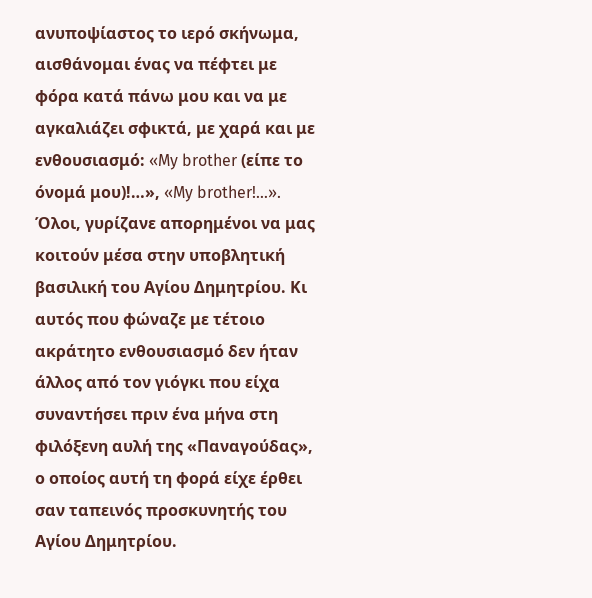ανυποψίαστος το ιερό σκήνωμα, αισθάνομαι ένας να πέφτει με φόρα κατά πάνω μου και να με αγκαλιάζει σφικτά, με χαρά και με ενθουσιασμό: «My brother (είπε το όνομά μου)!…», «My brother!…». Όλοι, γυρίζανε απορημένοι να μας κοιτούν μέσα στην υποβλητική βασιλική του Αγίου Δημητρίου. Κι αυτός που φώναζε με τέτοιο ακράτητο ενθουσιασμό δεν ήταν άλλος από τον γιόγκι που είχα συναντήσει πριν ένα μήνα στη φιλόξενη αυλή της «Παναγούδας», ο οποίος αυτή τη φορά είχε έρθει σαν ταπεινός προσκυνητής του Αγίου Δημητρίου.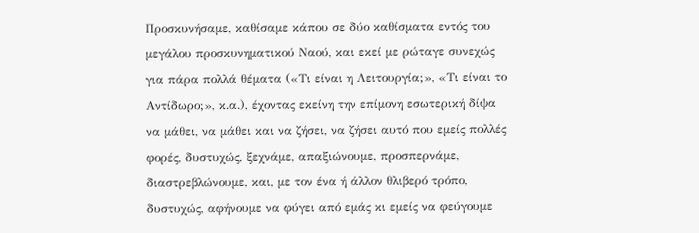Προσκυνήσαμε, καθίσαμε κάπου σε δύο καθίσματα εντός του μεγάλου προσκυνηματικού Ναού, και εκεί με ρώταγε συνεχώς για πάρα πολλά θέματα («Τι είναι η Λειτουργία;», «Τι είναι το Αντίδωρο;», κ.α.), έχοντας εκείνη την επίμονη εσωτερική δίψα να μάθει, να μάθει και να ζήσει, να ζήσει αυτό που εμείς πολλές φορές, δυστυχώς, ξεχνάμε, απαξιώνουμε, προσπερνάμε, διαστρεβλώνουμε, και, με τον ένα ή άλλον θλιβερό τρόπο, δυστυχώς, αφήνουμε να φύγει από εμάς κι εμείς να φεύγουμε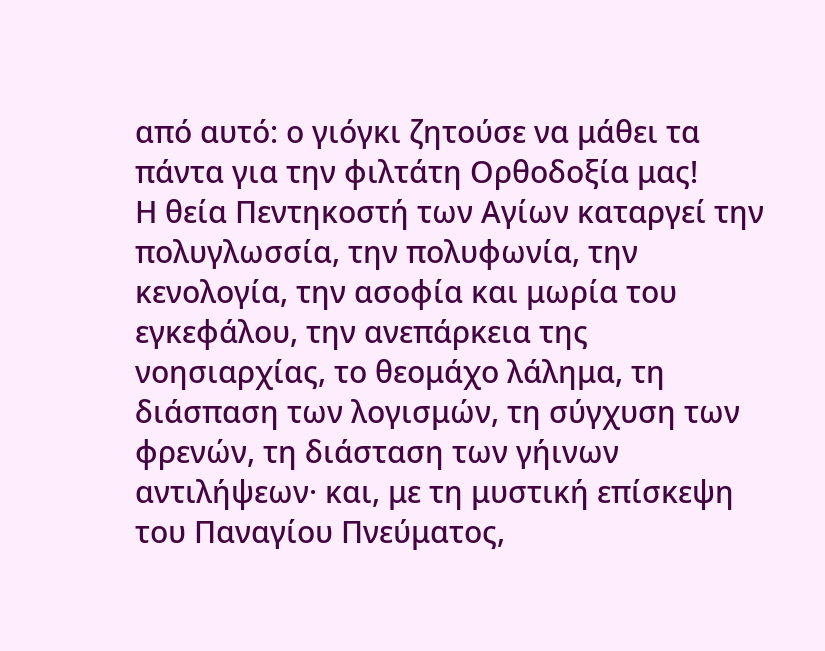από αυτό: ο γιόγκι ζητούσε να μάθει τα πάντα για την φιλτάτη Ορθοδοξία μας!
Η θεία Πεντηκοστή των Αγίων καταργεί την πολυγλωσσία, την πολυφωνία, την κενολογία, την ασοφία και μωρία του εγκεφάλου, την ανεπάρκεια της νοησιαρχίας, το θεομάχο λάλημα, τη διάσπαση των λογισμών, τη σύγχυση των φρενών, τη διάσταση των γήινων αντιλήψεων· και, με τη μυστική επίσκεψη του Παναγίου Πνεύματος,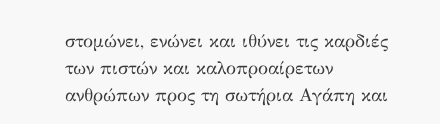στομώνει, ενώνει και ιθύνει τις καρδιές των πιστών και καλοπροαίρετων ανθρώπων προς τη σωτήρια Αγάπη και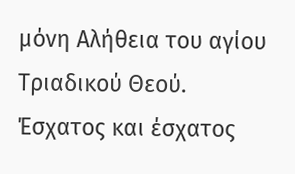μόνη Αλήθεια του αγίου Τριαδικού Θεού.
Έσχατος και έσχατος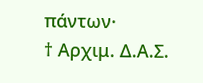πάντων·
† Αρχιμ. Δ.Α.Σ.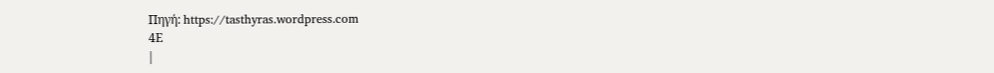Πηγή: https://tasthyras.wordpress.com
4Ε
|